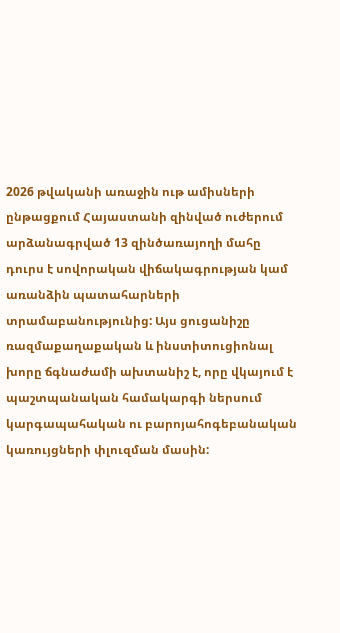2026 թվականի առաջին ութ ամիսների ընթացքում Հայաստանի զինված ուժերում արձանագրված 13 զինծառայողի մահը դուրս է սովորական վիճակագրության կամ առանձին պատահարների տրամաբանությունից: Այս ցուցանիշը ռազմաքաղաքական և ինստիտուցիոնալ խորը ճգնաժամի ախտանիշ է, որը վկայում է պաշտպանական համակարգի ներսում կարգապահական ու բարոյահոգեբանական կառույցների փլուզման մասին: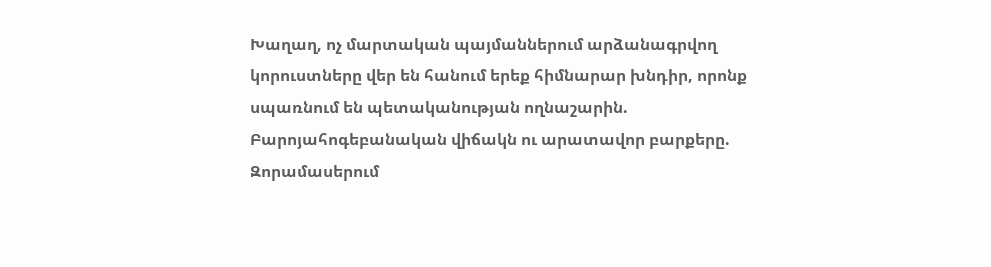Խաղաղ, ոչ մարտական պայմաններում արձանագրվող կորուստները վեր են հանում երեք հիմնարար խնդիր, որոնք սպառնում են պետականության ողնաշարին.
Բարոյահոգեբանական վիճակն ու արատավոր բարքերը.
Զորամասերում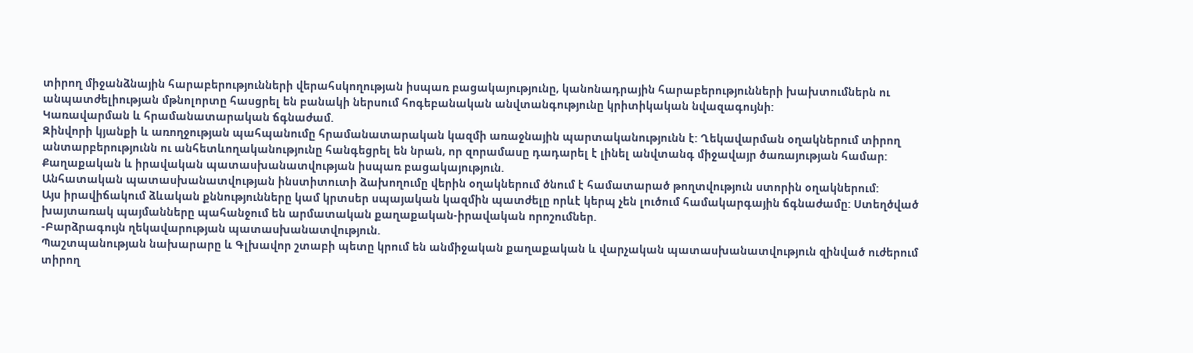տիրող միջանձնային հարաբերությունների վերահսկողության իսպառ բացակայությունը, կանոնադրային հարաբերությունների խախտումներն ու անպատժելիության մթնոլորտը հասցրել են բանակի ներսում հոգեբանական անվտանգությունը կրիտիկական նվազագույնի:
Կառավարման և հրամանատարական ճգնաժամ.
Զինվորի կյանքի և առողջության պահպանումը հրամանատարական կազմի առաջնային պարտականությունն է: Ղեկավարման օղակներում տիրող անտարբերությունն ու անհետևողականությունը հանգեցրել են նրան, որ զորամասը դադարել է լինել անվտանգ միջավայր ծառայության համար:
Քաղաքական և իրավական պատասխանատվության իսպառ բացակայություն.
Անհատական պատասխանատվության ինստիտուտի ձախողումը վերին օղակներում ծնում է համատարած թողտվություն ստորին օղակներում:
Այս իրավիճակում ձևական քննությունները կամ կրտսեր սպայական կազմին պատժելը որևէ կերպ չեն լուծում համակարգային ճգնաժամը: Ստեղծված խայտառակ պայմանները պահանջում են արմատական քաղաքական-իրավական որոշումներ.
-Բարձրագույն ղեկավարության պատասխանատվություն.
Պաշտպանության նախարարը և Գլխավոր շտաբի պետը կրում են անմիջական քաղաքական և վարչական պատասխանատվություն զինված ուժերում տիրող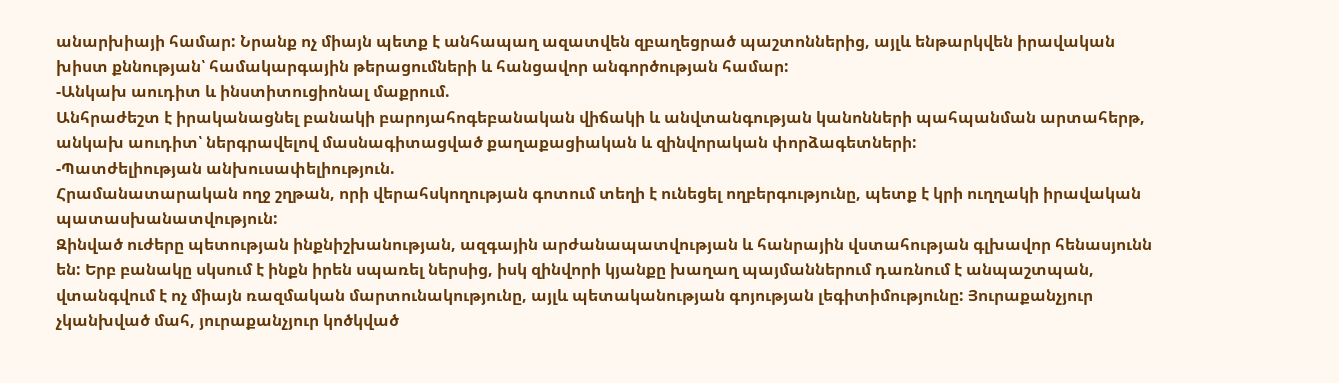անարխիայի համար: Նրանք ոչ միայն պետք է անհապաղ ազատվեն զբաղեցրած պաշտոններից, այլև ենթարկվեն իրավական խիստ քննության՝ համակարգային թերացումների և հանցավոր անգործության համար:
-Անկախ աուդիտ և ինստիտուցիոնալ մաքրում.
Անհրաժեշտ է իրականացնել բանակի բարոյահոգեբանական վիճակի և անվտանգության կանոնների պահպանման արտահերթ, անկախ աուդիտ՝ ներգրավելով մասնագիտացված քաղաքացիական և զինվորական փորձագետների:
-Պատժելիության անխուսափելիություն.
Հրամանատարական ողջ շղթան, որի վերահսկողության գոտում տեղի է ունեցել ողբերգությունը, պետք է կրի ուղղակի իրավական պատասխանատվություն:
Զինված ուժերը պետության ինքնիշխանության, ազգային արժանապատվության և հանրային վստահության գլխավոր հենասյունն են: Երբ բանակը սկսում է ինքն իրեն սպառել ներսից, իսկ զինվորի կյանքը խաղաղ պայմաններում դառնում է անպաշտպան, վտանգվում է ոչ միայն ռազմական մարտունակությունը, այլև պետականության գոյության լեգիտիմությունը: Յուրաքանչյուր չկանխված մահ, յուրաքանչյուր կոծկված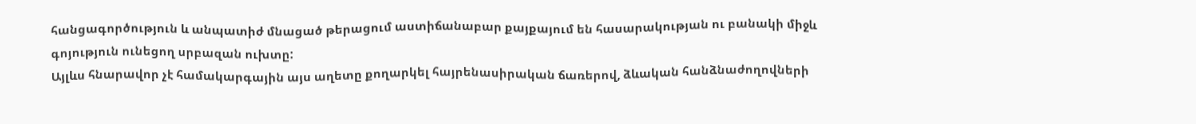հանցագործություն և անպատիժ մնացած թերացում աստիճանաբար քայքայում են հասարակության ու բանակի միջև գոյություն ունեցող սրբազան ուխտը:
Այլևս հնարավոր չէ համակարգային այս աղետը քողարկել հայրենասիրական ճառերով, ձևական հանձնաժողովների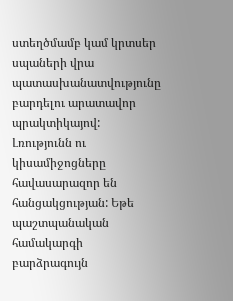ստեղծմամբ կամ կրտսեր սպաների վրա պատասխանատվությունը բարդելու արատավոր պրակտիկայով: Լռությունն ու կիսամիջոցները հավասարազոր են հանցակցության: Եթե պաշտպանական համակարգի բարձրագույն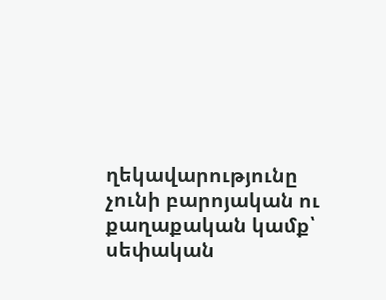ղեկավարությունը չունի բարոյական ու քաղաքական կամք՝ սեփական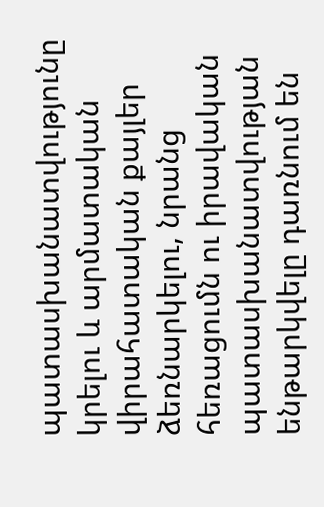պատասխանատվությունը կրելու և արմատական վիրահատական քայլեր ձեռնարկելու, նրանց հեռացումն ու իրավական պատասխանատվության ենթարկվելը դառնում են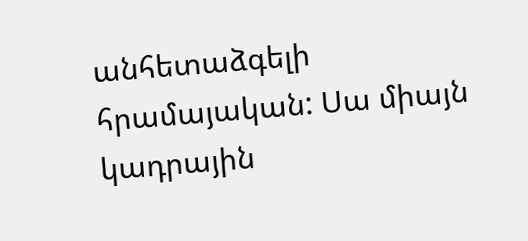անհետաձգելի հրամայական: Սա միայն կադրային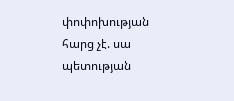փոփոխության հարց չէ. սա պետության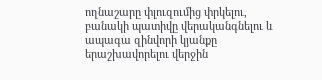ողնաշարը փլուզումից փրկելու, բանակի պատիվը վերականգնելու և ապագա զինվորի կյանքը երաշխավորելու վերջին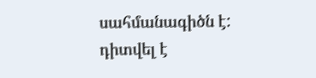սահմանագիծն է:
դիտվել է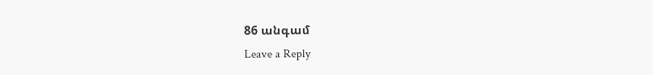86 անգամ
Leave a Reply